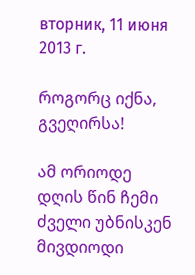вторник, 11 июня 2013 г.

როგორც იქნა, გვეღირსა!

ამ ორიოდე დღის წინ ჩემი ძველი უბნისკენ მივდიოდი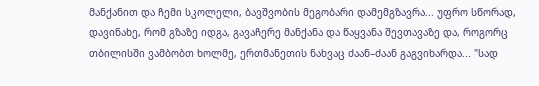მანქანით და ჩემი სკოლელი, ბავშვობის მეგობარი დამემგზავრა... უფრო სწორად, დავინახე, რომ გზაზე იდგა, გავაჩერე მანქანა და წაყვანა შევთავაზე და, როგორც თბილისში ვამბობთ ხოლმე, ერთმანეთის ნახვაც ძაან–ძაან გაგვიხარდა... "სად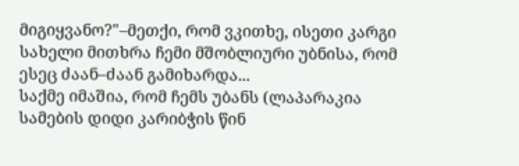მიგიყვანო?"–მეთქი, რომ ვკითხე, ისეთი კარგი სახელი მითხრა ჩემი მშობლიური უბნისა, რომ ესეც ძაან–ძაან გამიხარდა...
საქმე იმაშია, რომ ჩემს უბანს (ლაპარაკია სამების დიდი კარიბჭის წინ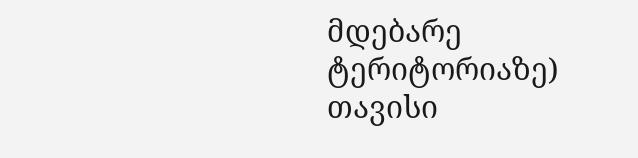მდებარე ტერიტორიაზე) თავისი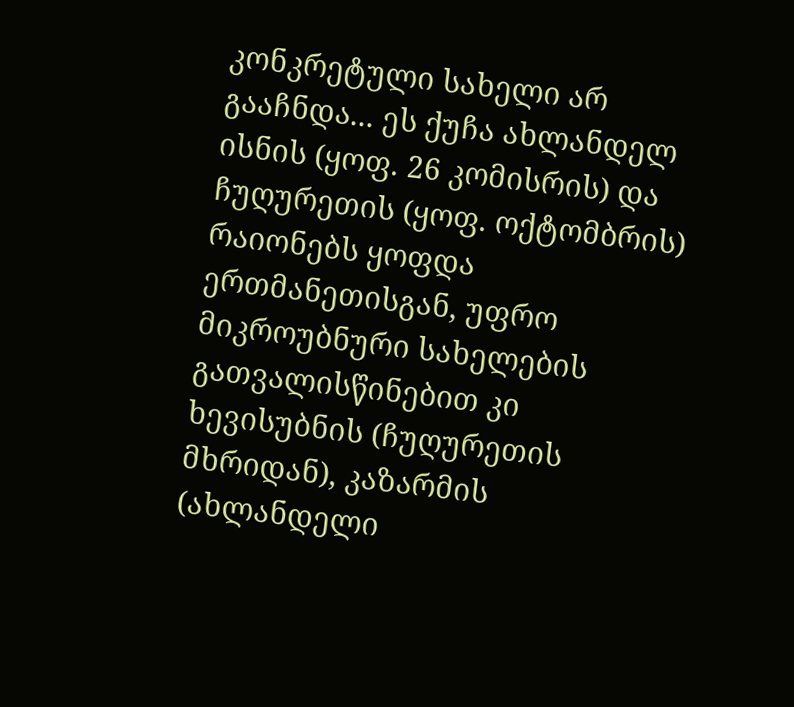კონკრეტული სახელი არ გააჩნდა... ეს ქუჩა ახლანდელ ისნის (ყოფ. 26 კომისრის) და ჩუღურეთის (ყოფ. ოქტომბრის) რაიონებს ყოფდა ერთმანეთისგან, უფრო მიკროუბნური სახელების გათვალისწინებით კი ხევისუბნის (ჩუღურეთის მხრიდან), კაზარმის (ახლანდელი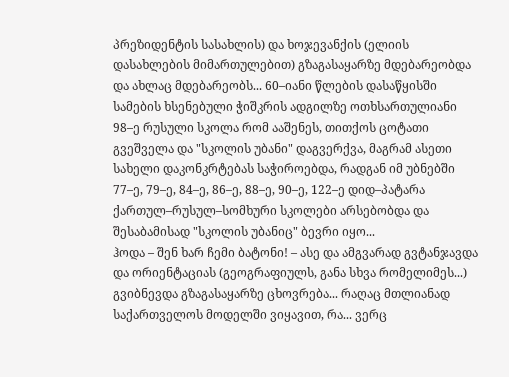პრეზიდენტის სასახლის) და ხოჯევანქის (ელიის დასახლების მიმართულებით) გზაგასაყარზე მდებარეობდა და ახლაც მდებარეობს... 60–იანი წლების დასაწყისში სამების ხსენებული ჭიშკრის ადგილზე ოთხსართულიანი 98–ე რუსული სკოლა რომ ააშენეს, თითქოს ცოტათი გვეშველა და "სკოლის უბანი" დაგვერქვა, მაგრამ ასეთი სახელი დაკონკრტებას საჭიროებდა, რადგან იმ უბნებში 77–ე, 79–ე, 84–ე, 86–ე, 88–ე, 90–ე, 122–ე დიდ–პატარა ქართულ–რუსულ–სომხური სკოლები არსებობდა და შესაბამისად "სკოლის უბანიც" ბევრი იყო...
ჰოდა – შენ ხარ ჩემი ბატონი! – ასე და ამგვარად გვტანჯავდა და ორიენტაციას (გეოგრაფიულს, განა სხვა რომელიმეს...) გვიბნევდა გზაგასაყარზე ცხოვრება... რაღაც მთლიანად საქართველოს მოდელში ვიყავით, რა... ვერც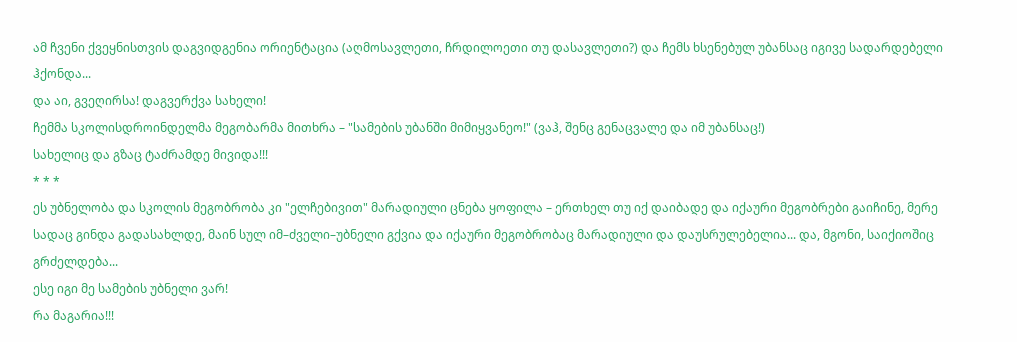ამ ჩვენი ქვეყნისთვის დაგვიდგენია ორიენტაცია (აღმოსავლეთი, ჩრდილოეთი თუ დასავლეთი?) და ჩემს ხსენებულ უბანსაც იგივე სადარდებელი ჰქონდა...
და აი, გვეღირსა! დაგვერქვა სახელი!
ჩემმა სკოლისდროინდელმა მეგობარმა მითხრა – "სამების უბანში მიმიყვანეო!" (ვაჰ, შენც გენაცვალე და იმ უბანსაც!)
სახელიც და გზაც ტაძრამდე მივიდა!!!
* * *
ეს უბნელობა და სკოლის მეგობრობა კი "ელჩებივით" მარადიული ცნება ყოფილა – ერთხელ თუ იქ დაიბადე და იქაური მეგობრები გაიჩინე, მერე სადაც გინდა გადასახლდე, მაინ სულ იმ–ძველი–უბნელი გქვია და იქაური მეგობრობაც მარადიული და დაუსრულებელია... და, მგონი, საიქიოშიც გრძელდება...
ესე იგი მე სამების უბნელი ვარ!
რა მაგარია!!!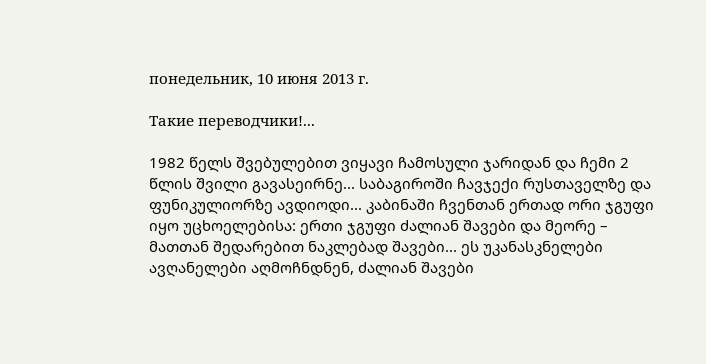понедельник, 10 июня 2013 г.

Такие переводчики!...

1982 წელს შვებულებით ვიყავი ჩამოსული ჯარიდან და ჩემი 2 წლის შვილი გავასეირნე... საბაგიროში ჩავჯექი რუსთაველზე და ფუნიკულიორზე ავდიოდი... კაბინაში ჩვენთან ერთად ორი ჯგუფი იყო უცხოელებისა: ერთი ჯგუფი ძალიან შავები და მეორე – მათთან შედარებით ნაკლებად შავები... ეს უკანასკნელები ავღანელები აღმოჩნდნენ, ძალიან შავები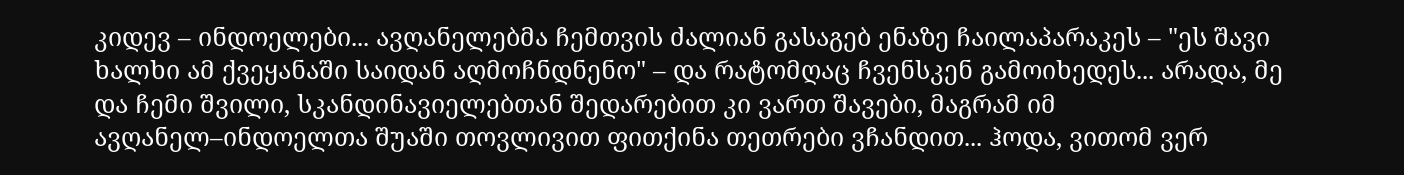კიდევ – ინდოელები... ავღანელებმა ჩემთვის ძალიან გასაგებ ენაზე ჩაილაპარაკეს – "ეს შავი ხალხი ამ ქვეყანაში საიდან აღმოჩნდნენო" – და რატომღაც ჩვენსკენ გამოიხედეს... არადა, მე და ჩემი შვილი, სკანდინავიელებთან შედარებით კი ვართ შავები, მაგრამ იმ ავღანელ–ინდოელთა შუაში თოვლივით ფითქინა თეთრები ვჩანდით... ჰოდა, ვითომ ვერ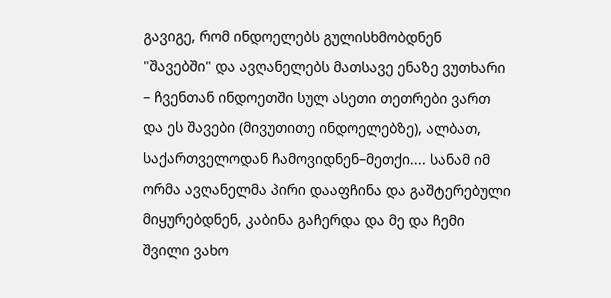გავიგე, რომ ინდოელებს გულისხმობდნენ "შავებში" და ავღანელებს მათსავე ენაზე ვუთხარი – ჩვენთან ინდოეთში სულ ასეთი თეთრები ვართ და ეს შავები (მივუთითე ინდოელებზე), ალბათ, საქართველოდან ჩამოვიდნენ–მეთქი.... სანამ იმ ორმა ავღანელმა პირი დააფჩინა და გაშტერებული მიყურებდნენ, კაბინა გაჩერდა და მე და ჩემი შვილი ვახო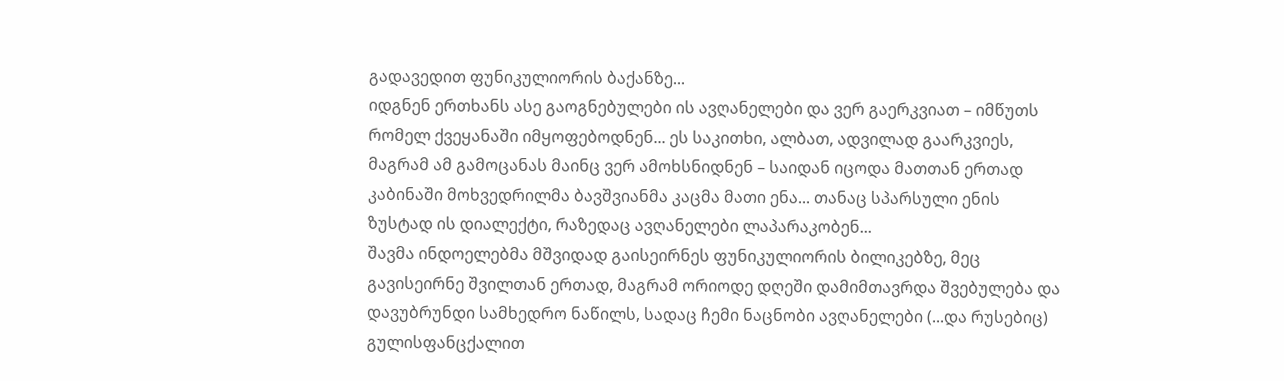გადავედით ფუნიკულიორის ბაქანზე...
იდგნენ ერთხანს ასე გაოგნებულები ის ავღანელები და ვერ გაერკვიათ – იმწუთს რომელ ქვეყანაში იმყოფებოდნენ... ეს საკითხი, ალბათ, ადვილად გაარკვიეს, მაგრამ ამ გამოცანას მაინც ვერ ამოხსნიდნენ – საიდან იცოდა მათთან ერთად კაბინაში მოხვედრილმა ბავშვიანმა კაცმა მათი ენა... თანაც სპარსული ენის ზუსტად ის დიალექტი, რაზედაც ავღანელები ლაპარაკობენ...
შავმა ინდოელებმა მშვიდად გაისეირნეს ფუნიკულიორის ბილიკებზე, მეც გავისეირნე შვილთან ერთად, მაგრამ ორიოდე დღეში დამიმთავრდა შვებულება და დავუბრუნდი სამხედრო ნაწილს, სადაც ჩემი ნაცნობი ავღანელები (...და რუსებიც) გულისფანცქალით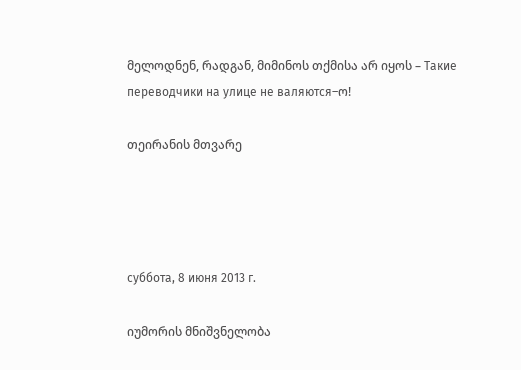მელოდნენ, რადგან, მიმინოს თქმისა არ იყოს – Такие переводчики на улице не валяются–ო!

თეირანის მთვარე




суббота, 8 июня 2013 г.

იუმორის მნიშვნელობა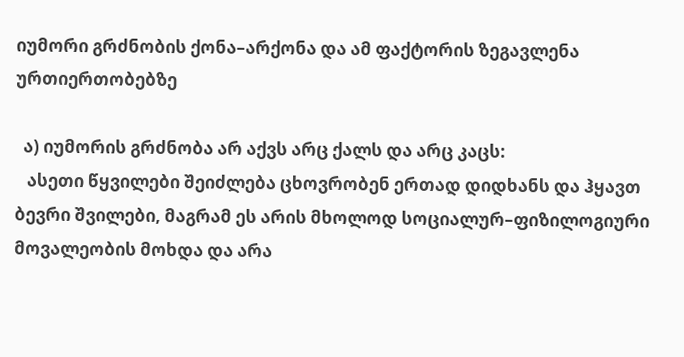იუმორი გრძნობის ქონა–არქონა და ამ ფაქტორის ზეგავლენა ურთიერთობებზე

  ა) იუმორის გრძნობა არ აქვს არც ქალს და არც კაცს:
   ასეთი წყვილები შეიძლება ცხოვრობენ ერთად დიდხანს და ჰყავთ ბევრი შვილები, მაგრამ ეს არის მხოლოდ სოციალურ–ფიზილოგიური მოვალეობის მოხდა და არა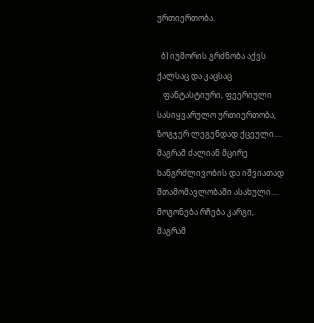ურთიერთობა.

  ბ) იუმორის გრძნობა აქვს ქალსაც და კაცსაც
   ფანტასტიური, ფეერიული სასიყვარულო ურთიერთობა, ზოგჯერ ლეგენდად ქცეული.... მაგრამ ძალიან მცირე ხანგრძლივობის და იშვიათად შთამომავლობაში ასახული.... მოგონება რჩება კარგი, მაგრამ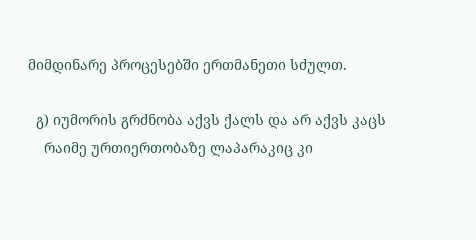მიმდინარე პროცესებში ერთმანეთი სძულთ.

  გ) იუმორის გრძნობა აქვს ქალს და არ აქვს კაცს
    რაიმე ურთიერთობაზე ლაპარაკიც კი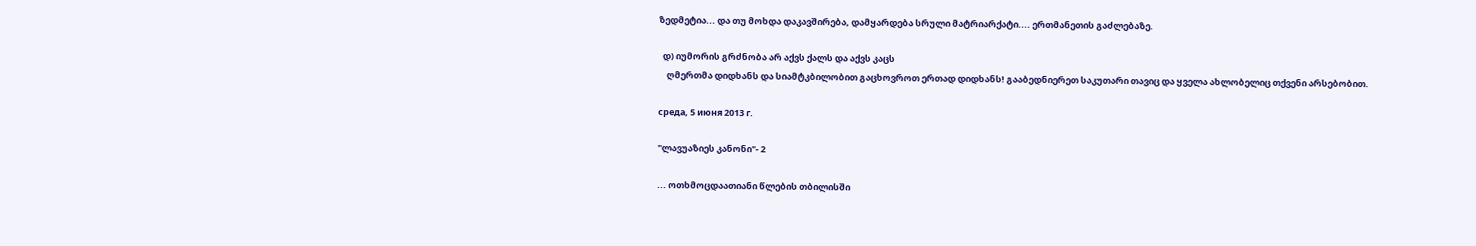ზედმეტია... და თუ მოხდა დაკავშირება, დამყარდება სრული მატრიარქატი.... ერთმანეთის გაძლებაზე.

  დ) იუმორის გრძნობა არ აქვს ქალს და აქვს კაცს
    ღმერთმა დიდხანს და სიამტკბილობით გაცხოვროთ ერთად დიდხანს! გააბედნიერეთ საკუთარი თავიც და ყველა ახლობელიც თქვენი არსებობით.

среда, 5 июня 2013 г.

"ლავუაზიეს კანონი"- 2

... ოთხმოცდაათიანი წლების თბილისში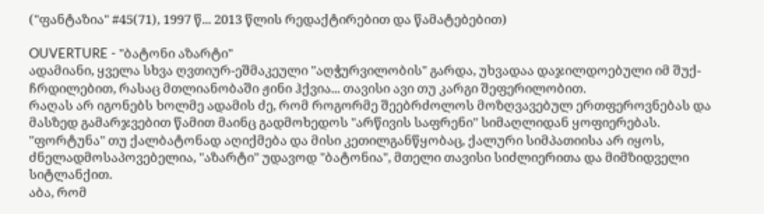("ფანტაზია" #45(71), 1997 წ... 2013 წლის რედაქტირებით და წამატებებით)

OUVERTURE - "ბატონი აზარტი"
ადამიანი, ყველა სხვა ღვთიურ-ეშმაკეული "აღჭურვილობის" გარდა, უხვადაა დაჯილდოებული იმ შუქ-ჩრდილებით, რასაც მთლიანობაში ჟინი ჰქვია... თავისი ავი თუ კარგი შეფერილობით.
რაღას არ იგონებს ხოლმე ადამის ძე, რომ როგორმე შეებრძოლოს მოზღვავებულ ერთფეროვნებას და მასზედ გამარჯვებით წამით მაინც გადმოხედოს "არწივის საფრენი" სიმაღლიდან ყოფიერებას.
"ფორტუნა" თუ ქალბატონად აღიქმება და მისი კეთილგანწყობაც, ქალური სიმპათიისა არ იყოს, ძნელადმოსაპოვებელია, "აზარტი" უდავოდ "ბატონია", მთელი თავისი სიძლიერითა და მიმზიდველი სიტლანქით.
აბა, რომ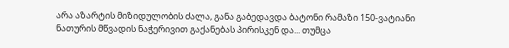არა აზარტის მიზიდულობის ძალა, განა გაბედავდა ბატონი რამაზი 150-ვატიანი ნათურის მწვადის ნაჭერივით გაქანებას პირისკენ და... თუმცა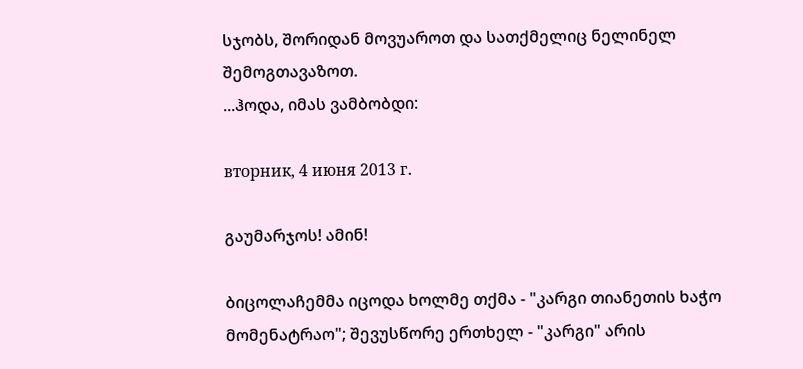სჯობს, შორიდან მოვუაროთ და სათქმელიც ნელინელ შემოგთავაზოთ.
...ჰოდა, იმას ვამბობდი:

вторник, 4 июня 2013 г.

გაუმარჯოს! ამინ!

ბიცოლაჩემმა იცოდა ხოლმე თქმა - "კარგი თიანეთის ხაჭო მომენატრაო"; შევუსწორე ერთხელ - "კარგი" არის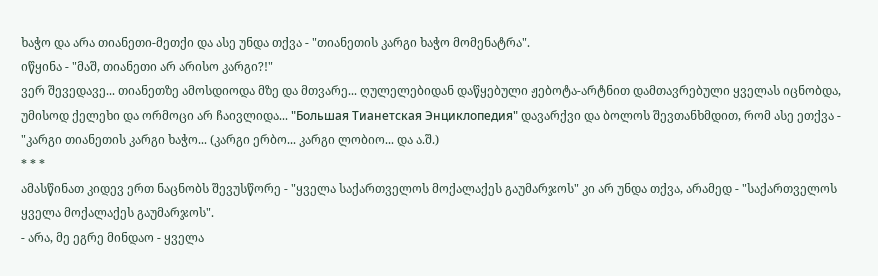ხაჭო და არა თიანეთი-მეთქი და ასე უნდა თქვა - "თიანეთის კარგი ხაჭო მომენატრა".
იწყინა - "მაშ, თიანეთი არ არისო კარგი?!"
ვერ შევედავე... თიანეთზე ამოსდიოდა მზე და მთვარე... ღულელებიდან დაწყებული ჟებოტა-არტნით დამთავრებული ყველას იცნობდა, უმისოდ ქელეხი და ორმოცი არ ჩაივლიდა... "Большая Тианетская Энциклопедия" დავარქვი და ბოლოს შევთანხმდით, რომ ასე ეთქვა - "კარგი თიანეთის კარგი ხაჭო... (კარგი ერბო... კარგი ლობიო... და ა.შ.)
* * *
ამასწინათ კიდევ ერთ ნაცნობს შევუსწორე - "ყველა საქართველოს მოქალაქეს გაუმარჯოს" კი არ უნდა თქვა, არამედ - "საქართველოს ყველა მოქალაქეს გაუმარჯოს".
- არა, მე ეგრე მინდაო - ყველა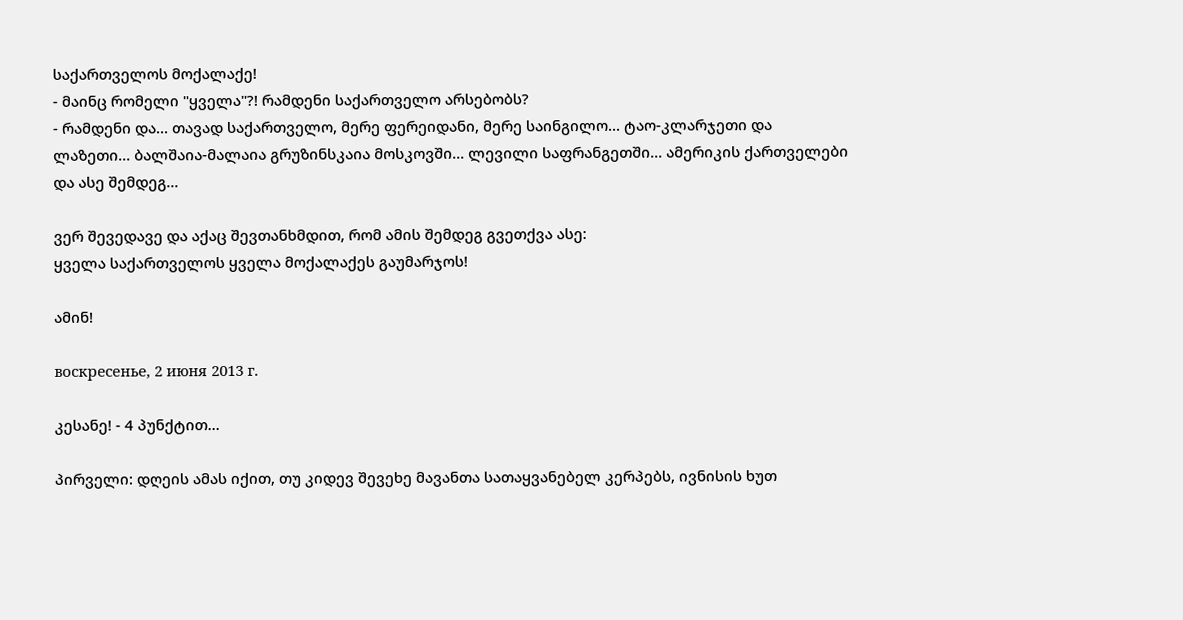საქართველოს მოქალაქე!
- მაინც რომელი "ყველა"?! რამდენი საქართველო არსებობს?
- რამდენი და... თავად საქართველო, მერე ფერეიდანი, მერე საინგილო... ტაო-კლარჯეთი და ლაზეთი... ბალშაია-მალაია გრუზინსკაია მოსკოვში... ლევილი საფრანგეთში... ამერიკის ქართველები და ასე შემდეგ...

ვერ შევედავე და აქაც შევთანხმდით, რომ ამის შემდეგ გვეთქვა ასე:
ყველა საქართველოს ყველა მოქალაქეს გაუმარჯოს!

ამინ!

воскресенье, 2 июня 2013 г.

კესანე! - 4 პუნქტით...

პირველი: დღეის ამას იქით, თუ კიდევ შევეხე მავანთა სათაყვანებელ კერპებს, ივნისის ხუთ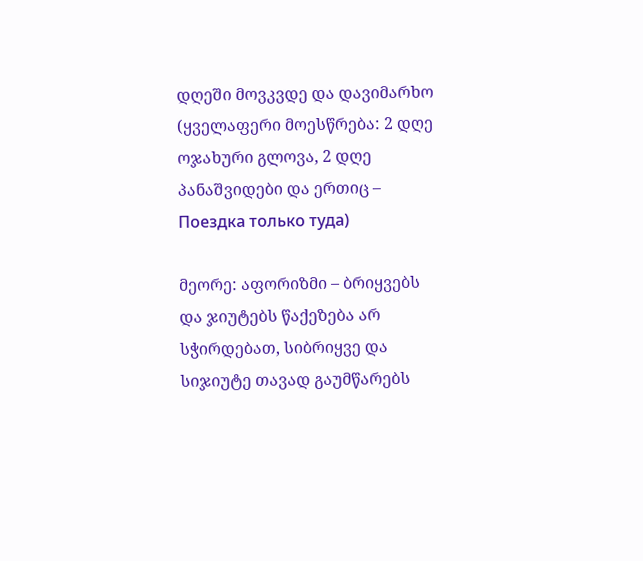დღეში მოვკვდე და დავიმარხო  (ყველაფერი მოესწრება: 2 დღე ოჯახური გლოვა, 2 დღე პანაშვიდები და ერთიც – Поездка только туда)

მეორე: აფორიზმი – ბრიყვებს და ჯიუტებს წაქეზება არ სჭირდებათ, სიბრიყვე და სიჯიუტე თავად გაუმწარებს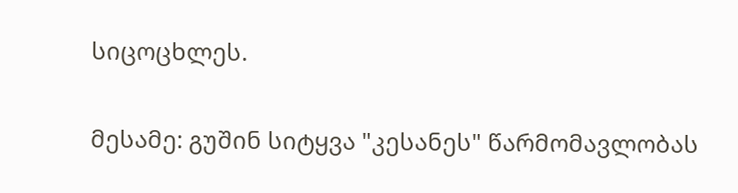სიცოცხლეს.

მესამე: გუშინ სიტყვა "კესანეს" წარმომავლობას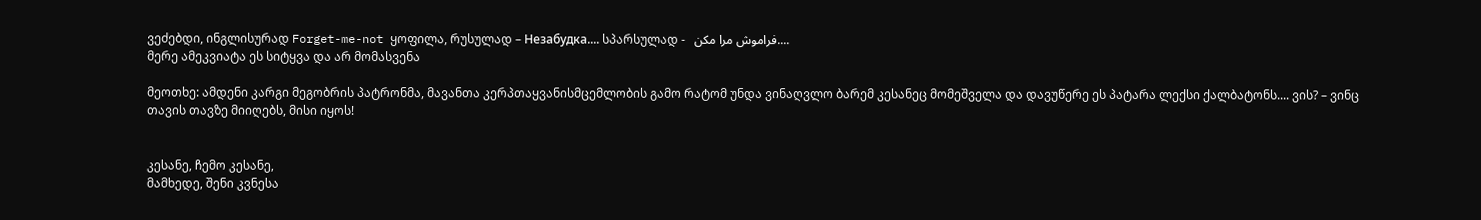ვეძებდი, ინგლისურად Forget-me-not ყოფილა, რუსულად – Незабудка.... სპარსულად -   فراموش مرا مکن....
მერე ამეკვიატა ეს სიტყვა და არ მომასვენა

მეოთხე: ამდენი კარგი მეგობრის პატრონმა, მავანთა კერპთაყვანისმცემლობის გამო რატომ უნდა ვინაღვლო ბარემ კესანეც მომეშველა და დავუწერე ეს პატარა ლექსი ქალბატონს.... ვის? – ვინც თავის თავზე მიიღებს, მისი იყოს!


კესანე, ჩემო კესანე,
მამხედე, შენი კვნესა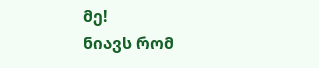მე!
ნიავს რომ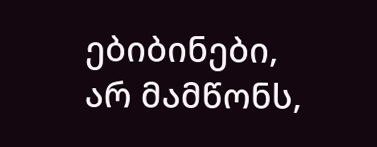ებიბინები,
არ მამწონს,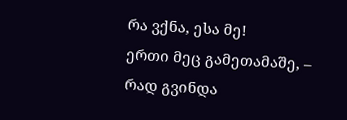რა ვქნა, ესა მე!
ერთი მეც გამეთამაშე, –
რად გვინდა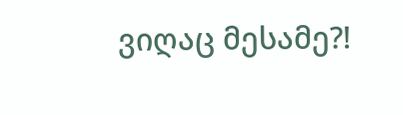ვიღაც მესამე?!